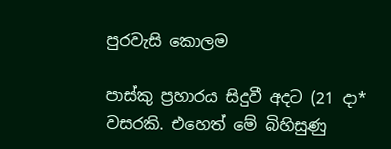පුරවැසි කොලම

පාස්කු ප්‍රහාරය සිදුවී අදට (21 දා* වසරකි. එහෙත් මේ බිහිසුණු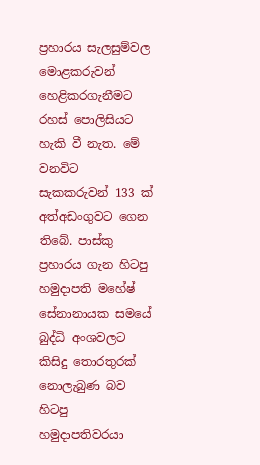ප්‍රහාරය සැලසුම්වල මොළකරුවන් හෙළිකරගැනීමට රහස් පොලිසියට හැකි වී නැත. මේ වනවිට සැකකරුවන් 133 ක් අත්අඩංගුවට ගෙන තිබේ. පාස්කු ප්‍රහාරය ගැන හිටපු හමුදාපති මහේෂ් සේනානායක සමයේ බුද්ධි අංශවලට කිසිදු තොරතුරක් නොලැබුණ බව හිටපු හමුදාපතිවරයා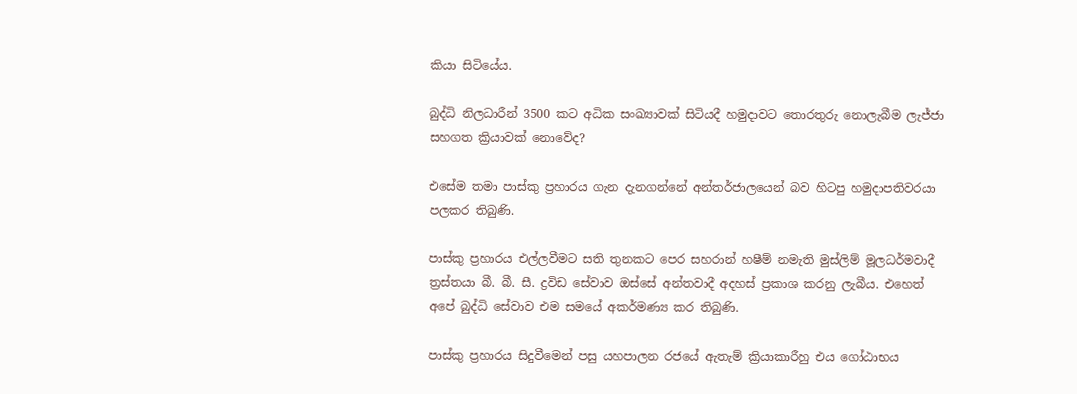කියා සිටියේය.

බුද්ධි නිලධාරීන් 3500 කට අධික සංඛ්‍යාවක් සිටියදී හමුදාවට තොරතුරු නොලැබීම ලැජ්ජා සහගත ක්‍රියාවක් නොවේද?

එසේම තමා පාස්කු ප්‍රහාරය ගැන දැනගන්නේ අන්තර්ජාලයෙන් බව හිටපු හමුදාපතිවරයා පලකර තිබුණි.

පාස්කු ප්‍රහාරය එල්ලවීමට සති තුනකට පෙර සහරාන් හෂීම් නමැති මුස්ලිම් මූලධර්මවාදී ත්‍රස්තයා බී. බී. සී. ද්‍රවිඩ සේවාව ඔස්සේ අන්තවාදී අදහස් ප්‍රකාශ කරනු ලැබීය. එහෙත් අපේ බුද්ධි සේවාව එම සමයේ අකර්මණ්‍ය කර තිබුණි.

පාස්කු ප්‍රහාරය සිදුවීමෙන් පසු යහපාලන රජයේ ඇතැම් ක්‍රියාකාරීහු එය ගෝඨාභය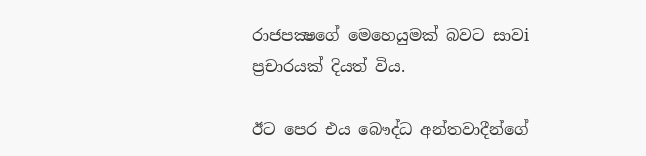රාජපක්‍ෂගේ මෙහෙයුමක් බවට සාවi ප්‍රචාරයක් දියත් විය.

ඊට පෙර එය බෞද්ධ අන්තවාදීන්ගේ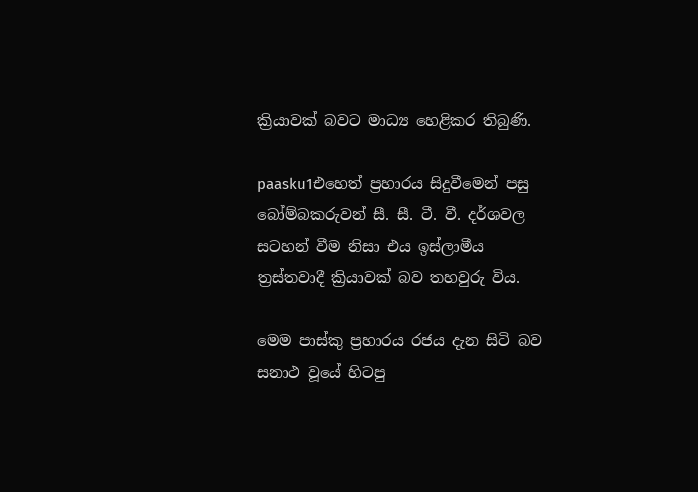ක්‍රියාවක් බවට මාධ්‍ය හෙළිකර තිබුණි.

paasku1එහෙත් ප්‍රහාරය සිදුවීමෙන් පසු බෝම්බකරුවන් සී. සී. ටී. වී. දර්ශවල සටහන් වීම නිසා එය ඉස්ලාමීය ත්‍රස්තවාදී ක්‍රියාවක් බව තහවුරු විය.

මෙම පාස්කු ප්‍රහාරය රජය දැන සිටි බව සනාථ වූයේ හිටපු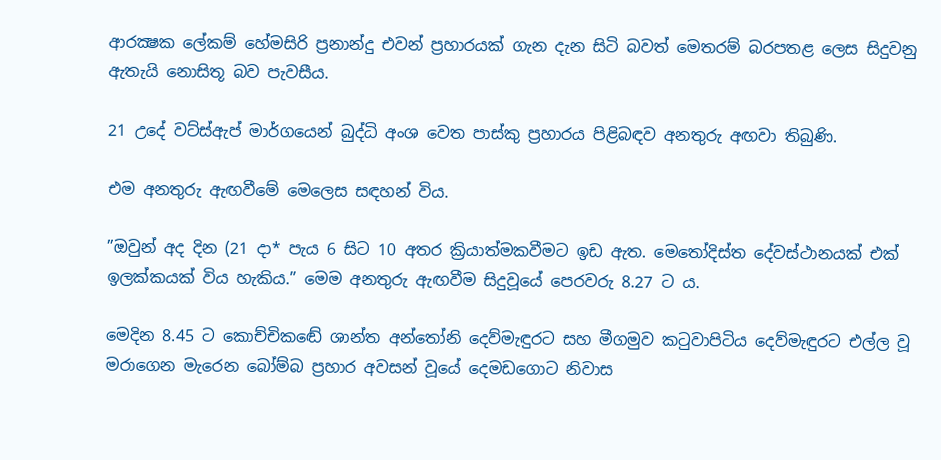ආරක්‍ෂක ලේකම් හේමසිරි ප්‍රනාන්දු එවන් ප්‍රහාරයක් ගැන දැන සිටි බවත් මෙතරම් බරපතළ ලෙස සිදුවනු ඇතැයි නොසිතූ බව පැවසීය.

21 උදේ වට්ස්ඇප් මාර්ගයෙන් බුද්ධි අංශ වෙත පාස්කු ප්‍රහාරය පිළිබඳව අනතුරු අඟවා තිබුණි.

එම අනතුරු ඇඟවීමේ මෙලෙස සඳහන් විය.

”ඔවුන් අද දින (21 දා* පැය 6 සිට 10 අතර ක්‍රියාත්මකවීමට ඉඩ ඇත. මෙතෝදිස්ත දේවස්ථානයක් එක් ඉලක්කයක් විය හැකිය.” මෙම අනතුරු ඇඟවීම සිදුවූයේ පෙරවරු 8.27 ට ය.

මෙදින 8.45 ට කොච්චිකඬේ ශාන්ත අන්තෝනි දෙව්මැඳුරට සහ මීගමුව කටුවාපිටිය දෙව්මැඳුරට එල්ල වූ මරාගෙන මැරෙන බෝම්බ ප්‍රහාර අවසන් වූයේ දෙමඩගොට නිවාස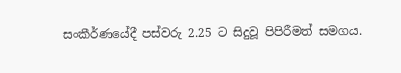සංකීර්ණයේදී පස්වරු 2.25 ට සිදුවූ පිපිරීමත් සමගය.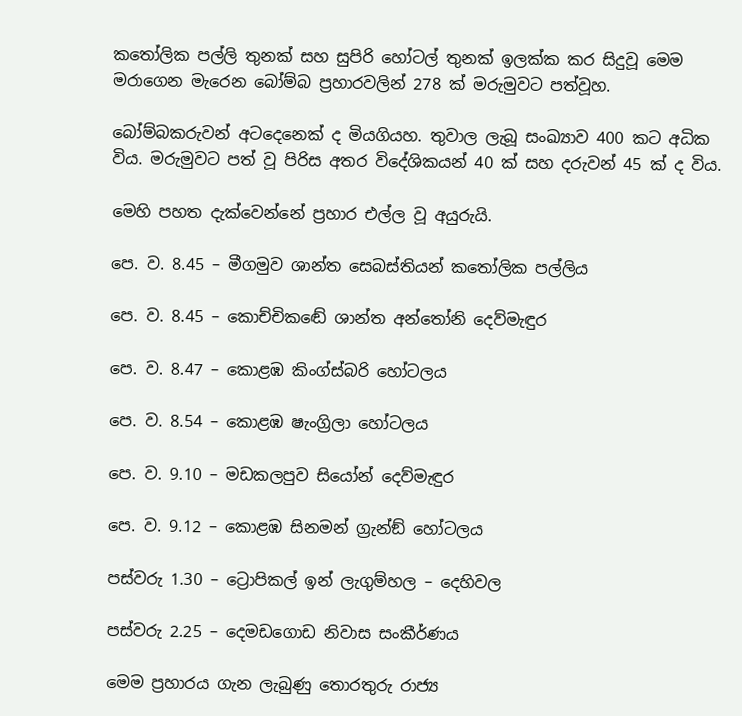කතෝලික පල්ලි තුනක් සහ සුපිරි හෝටල් තුනක් ඉලක්ක කර සිදුවූ මෙම මරාගෙන මැරෙන බෝම්බ ප්‍රහාරවලින් 278 ක් මරුමුවට පත්වූහ.

බෝම්බකරුවන් අටදෙනෙක් ද මියගියහ. තුවාල ලැබූ සංඛ්‍යාව 400 කට අධික විය. මරුමුවට පත් වූ පිරිස අතර විදේශිකයන් 40 ක් සහ දරුවන් 45 ක් ද විය.

මෙහි පහත දැක්වෙන්නේ ප්‍රහාර එල්ල වූ අයුරුයි.

පෙ. ව. 8.45 – මීගමුව ශාන්ත සෙබස්තියන් කතෝලික පල්ලිය

පෙ. ව. 8.45 – කොච්චිකඬේ ශාන්ත අන්තෝනි දෙව්මැඳුර

පෙ. ව. 8.47 – කොළඹ කිංග්ස්බරි හෝටලය

පෙ. ව. 8.54 – කොළඹ ෂැංග්‍රිලා හෝටලය

පෙ. ව. 9.10 – මඩකලපුව සියෝන් දෙව්මැඳුර

පෙ. ව. 9.12 – කොළඹ සිනමන් ග්‍රැන්ඞ් හෝටලය

පස්වරු 1.30 – ට්‍රොපිකල් ඉන් ලැගුම්හල – දෙහිවල

පස්වරු 2.25 – දෙමඩගොඩ නිවාස සංකීර්ණය

මෙම ප්‍රහාරය ගැන ලැබුණු තොරතුරු රාජ්‍ය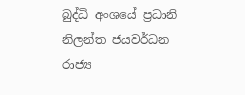බුද්ධි අංශයේ ප්‍රධානි නිලන්ත ජයවර්ධන රාජ්‍ය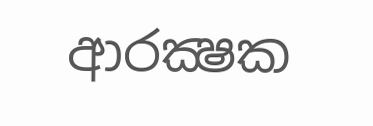ආරක්‍ෂක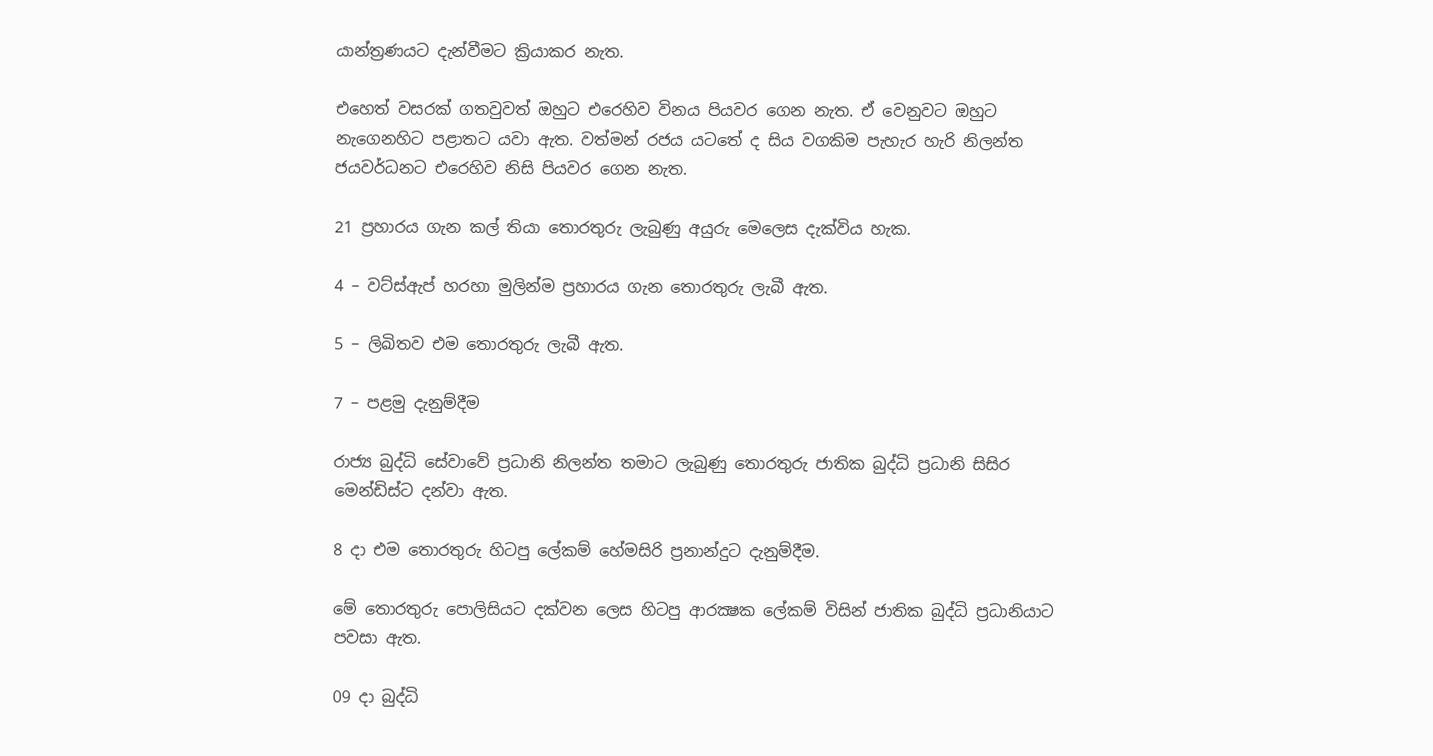යාන්ත්‍රණයට දැන්වීමට ක්‍රියාකර නැත.

එහෙත් වසරක් ගතවුවත් ඔහුට එරෙහිව විනය පියවර ගෙන නැත. ඒ වෙනුවට ඔහුට නැගෙනහිට පළාතට යවා ඇත. වත්මන් රජය යටතේ ද සිය වගකිම පැහැර හැරි නිලන්ත ජයවර්ධනට එරෙහිව නිසි පියවර ගෙන නැත.

21 ප්‍රහාරය ගැන කල් තියා තොරතුරු ලැබුණු අයුරු මෙලෙස දැක්විය හැක.

4 – වට්ස්ඇප් හරහා මුලින්ම ප්‍රහාරය ගැන තොරතුරු ලැබී ඇත.

5 – ලිඛිතව එම තොරතුරු ලැබී ඇත.

7 – පළමු දැනුම්දීම

රාජ්‍ය බුද්ධි සේවාවේ ප්‍රධානි නිලන්ත තමාට ලැබුණු තොරතුරු ජාතික බුද්ධි ප්‍රධානි සිසිර මෙන්ඩිස්ට දන්වා ඇත.

8 දා එම තොරතුරු හිටපු ලේකම් හේමසිරි ප්‍රනාන්දුට දැනුම්දීම.

මේ තොරතුරු පොලිසියට දක්වන ලෙස හිටපු ආරක්‍ෂක ලේකම් විසින් ජාතික බුද්ධි ප්‍රධානියාට පවසා ඇත.

09 දා බුද්ධි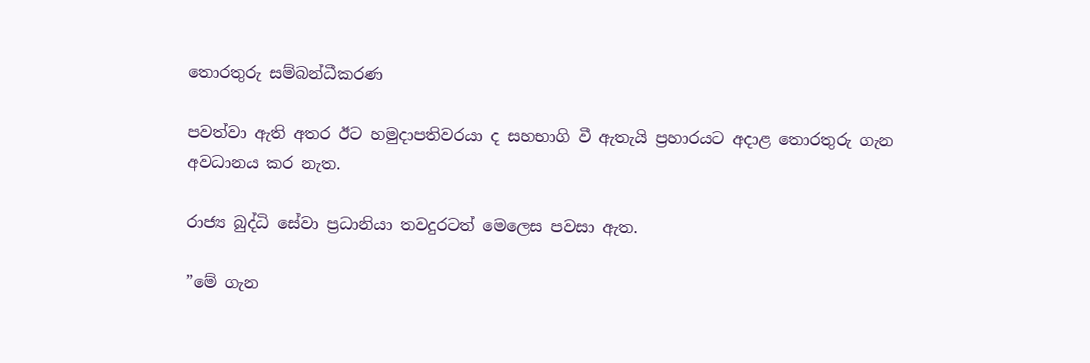තොරතුරු සම්බන්ධීකරණ

පවත්වා ඇති අතර ඊට හමුදාපතිවරයා ද සහභාගි වී ඇතැයි ප්‍රහාරයට අදාළ තොරතුරු ගැන අවධානය කර නැත.

රාජ්‍ය බුද්ධි සේවා ප්‍රධානියා තවදුරටත් මෙලෙස පවසා ඇත.

”මේ ගැන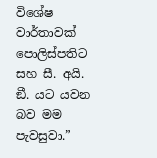විශේෂ වාර්තාවක් පොලිස්පතිට සහ සී. අයි. ඞී. යට යවන බව මම පැවසුවා.”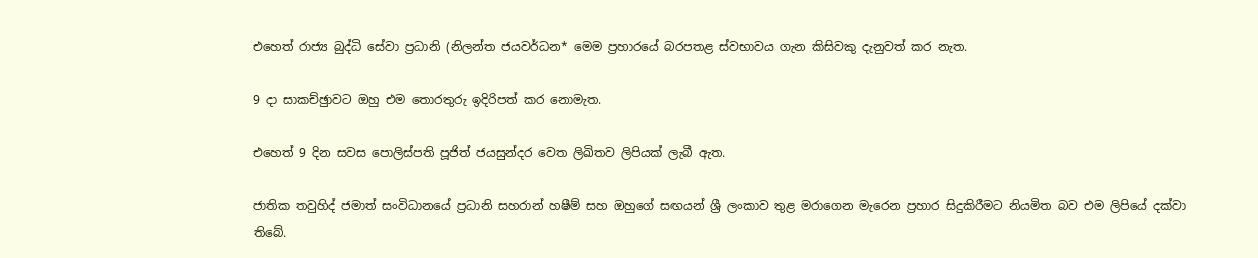එහෙත් රාජ්‍ය බුද්ධි සේවා ප්‍රධානි (නිලන්ත ජයවර්ධන* මෙම ප්‍රහාරයේ බරපතළ ස්වභාවය ගැන කිසිවකු දැනුවත් කර නැත.

9 දා සාකච්ඡුාවට ඔහු එම තොරතුරු ඉදිරිපත් කර නොමැත.

එහෙත් 9 දින සවස පොලිස්පති පූජිත් ජයසුන්දර වෙත ලිඛිතව ලිපියක් ලැබී ඇත.

ජාතික තවුහිද් ජමාත් සංවිධානයේ ප්‍රධානි සහරාන් හෂීම් සහ ඔහුගේ සඟයන් ශ්‍රී ලංකාව තුළ මරාගෙන මැරෙන ප්‍රහාර සිදුකිරීමට නියමිත බව එම ලිපියේ දක්වා තිබේ.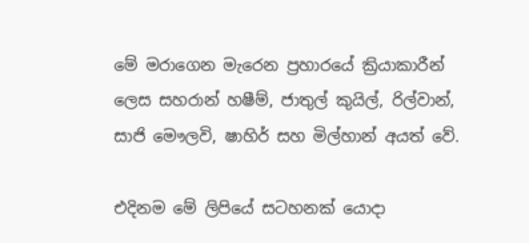මේ මරාගෙන මැරෙන ප්‍රහාරයේ ක්‍රියාකාරීන් ලෙස සහරාන් හෂීම්, ජාතුල් කුයිල්, රිල්වාන්, සාජි මෞලවි, ෂාහිර් සහ මිල්හාන් අයත් වේ.

එදිනම මේ ලිපියේ සටහනක් යොදා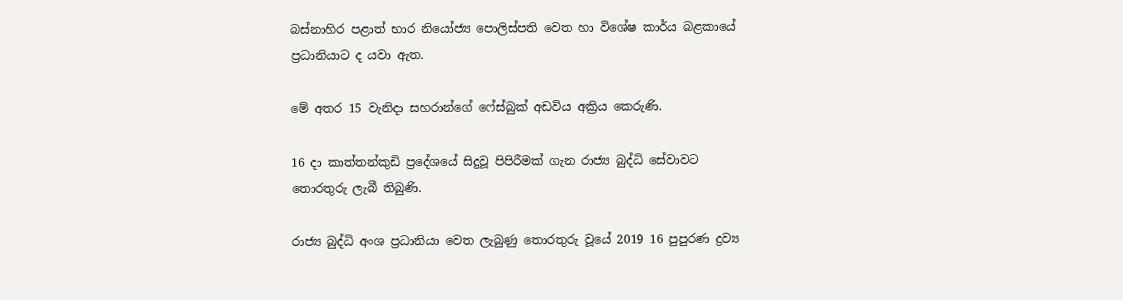බස්නාහිර පළාත් භාර නියෝජ්‍ය පොලිස්පති වෙත හා විශේෂ කාර්ය බළකායේ ප්‍රධානියාට ද යවා ඇත.

මේ අතර 15 වැනිදා සහරාන්ගේ ෆේස්බුක් අඩවිය අක්‍රිය කෙරුණි.

16 දා කාත්තන්කුඩි ප්‍රදේශයේ සිදුවූ පිපිරීමක් ගැන රාජ්‍ය බුද්ධි සේවාවට තොරතුරු ලැබී තිබුණි.

රාජ්‍ය බුද්ධි අංශ ප්‍රධානියා වෙත ලැබුණු තොරතුරු වූයේ 2019 16 පුපුරණ ද්‍රව්‍ය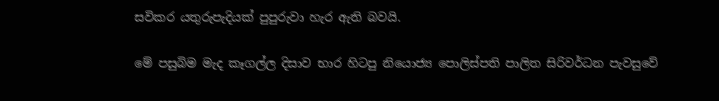සවිකර යතුරුපැදියක් පුපුරුවා හැර ඇති බවයි.

මේ පසුබිම මැද කෑගල්ල දිසාව භාර හිටපු නියොජ්‍ය පොලිස්පති පාලිත සිරිවර්ධන පැවසුවේ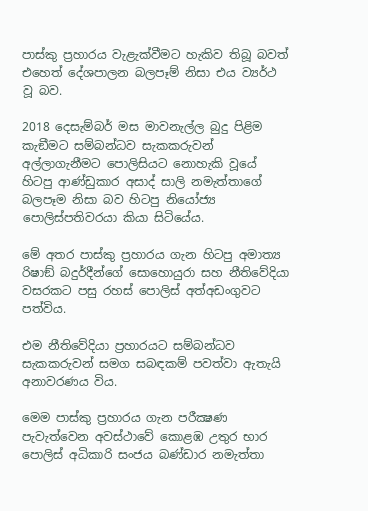පාස්කු ප්‍රහාරය වැළැක්වීමට හැකිව තිබූ බවත් එහෙත් දේශපාලන බලපෑම් නිසා එය ව්‍යර්ථ වූ බව.

2018 දෙසැම්බර් මස මාවනැල්ල බුදු පිළිම කැඞීමට සම්බන්ධව සැකකරුවන් අල්ලාගැනීමට පොලිසියට නොහැකි වූයේ හිටපු ආණ්ඩුකාර අසාද් සාලි නමැත්තාගේ බලපෑම නිසා බව හිටපු නියෝජ්‍ය පොලිස්පතිවරයා කියා සිටියේය.

මේ අතර පාස්කු ප්‍රහාරය ගැන හිටපු අමාත්‍ය රිෂාඞ් බදුර්දීන්ගේ සොහොයුරා සහ නීතිවේදියා වසරකට පසු රහස් පොලිස් අත්අඩංගුවට පත්විය.

එම නීතිවේදියා ප්‍රහාරයට සම්බන්ධව සැකකරුවන් සමග සබඳකම් පවත්වා ඇතැයි අනාවරණය විය.

මෙම පාස්කු ප්‍රහාරය ගැන පරීක්‍ෂණ පැවැත්වෙන අවස්ථාවේ කොළඹ උතුර භාර පොලිස් අධිකාරි සංජය බණ්ඩාර නමැත්තා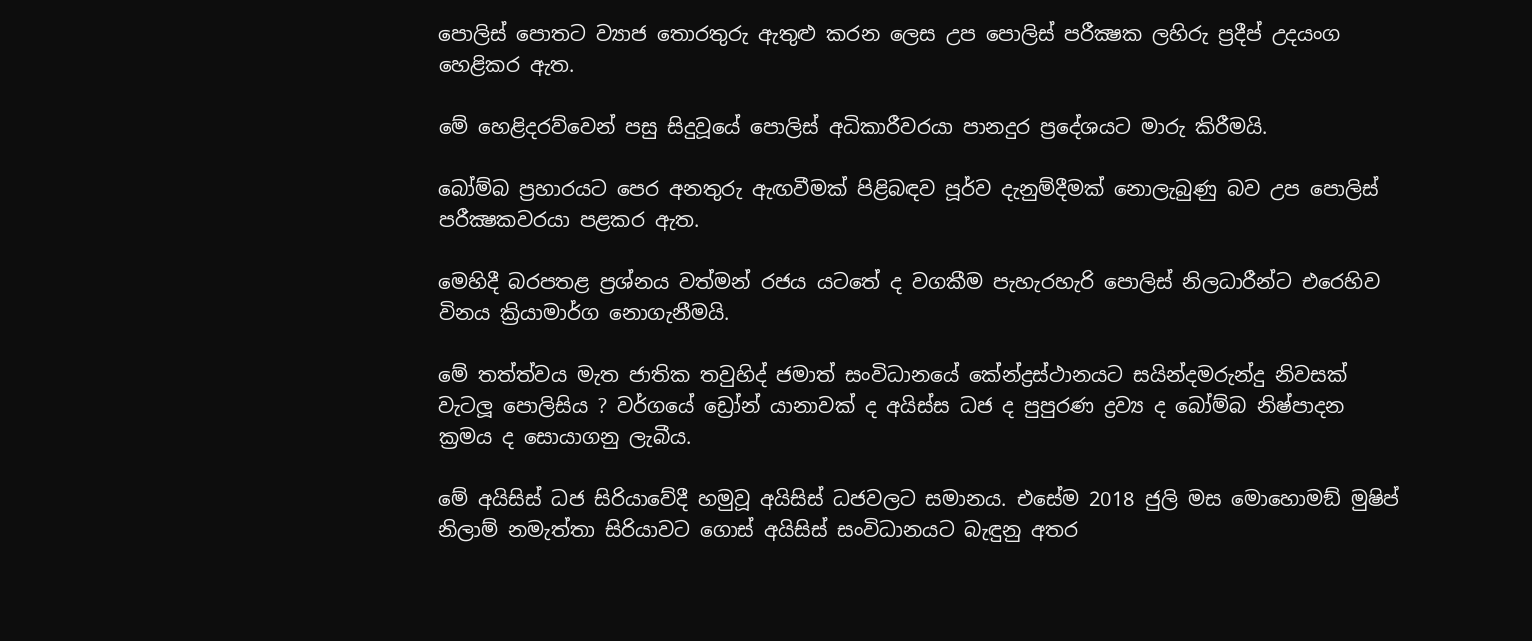පොලිස් පොතට ව්‍යාජ තොරතුරු ඇතුළු කරන ලෙස උප පොලිස් පරීක්‍ෂක ලහිරු ප්‍රදීප් උදයංග හෙළිකර ඇත.

මේ හෙළිදරව්වෙන් පසු සිදුවූයේ පොලිස් අධිකාරීවරයා පානදුර ප්‍රදේශයට මාරු කිරීමයි.

බෝම්බ ප්‍රහාරයට පෙර අනතුරු ඇඟවීමක් පිළිබඳව පූර්ව දැනුම්දීමක් නොලැබුණු බව උප පොලිස් පරීක්‍ෂකවරයා පළකර ඇත.

මෙහිදී බරපතළ ප්‍රශ්නය වත්මන් රජය යටතේ ද වගකීම පැහැරහැරි පොලිස් නිලධාරීන්ට එරෙහිව විනය ක්‍රියාමාර්ග නොගැනීමයි.

මේ තත්ත්වය මැත ජාතික තවුහිද් ජමාත් සංවිධානයේ කේන්ද්‍රස්ථානයට සයින්දමරුන්දු නිවසක් වැටලූ පොලිසිය ? වර්ගයේ ඩ්‍රෝන් යානාවක් ද අයිස්ස ධජ ද පුපුරණ ද්‍රව්‍ය ද බෝම්බ නිෂ්පාදන ක්‍රමය ද සොයාගනු ලැබීය.

මේ අයිසිස් ධජ සිරියාවේදී හමුවූ අයිසිස් ධජවලට සමානය. එසේම 2018 ජුලි මස මොහොමඞ් මුෂිප් නිලාම් නමැත්තා සිරියාවට ගොස් අයිසිස් සංවිධානයට බැඳුනු අතර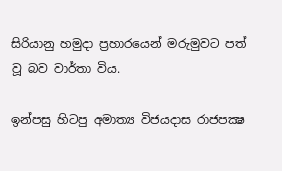සිරියානු හමුදා ප්‍රහාරයෙන් මරුමුවට පත් වූ බව වාර්තා විය.

ඉන්පසු හිටපු අමාත්‍ය විජයදාස රාජපක්‍ෂ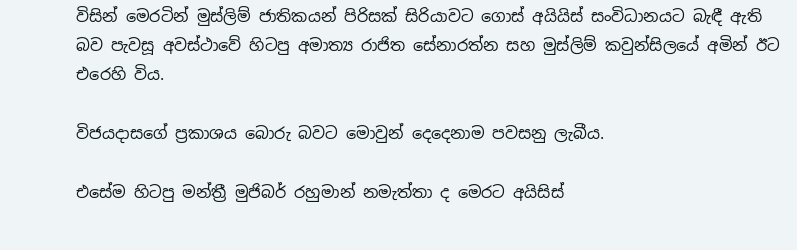විසින් මෙරටින් මුස්ලිම් ජාතිකයන් පිරිසක් සිරියාවට ගොස් අයියිස් සංවිධානයට බැඳී ඇති බව පැවසූ අවස්ථාවේ හිටපු අමාත්‍ය රාජිත සේනාරත්න සහ මුස්ලිම් කවුන්සිලයේ අමින් ඊට එරෙහි විය.

විජයදාසගේ ප්‍රකාශය බොරු බවට මොවුන් දෙදෙනාම පවසනු ලැබීය.

එසේම හිටපු මන්ත්‍රී මුජිබර් රහුමාන් නමැත්තා ද මෙරට අයිසිස්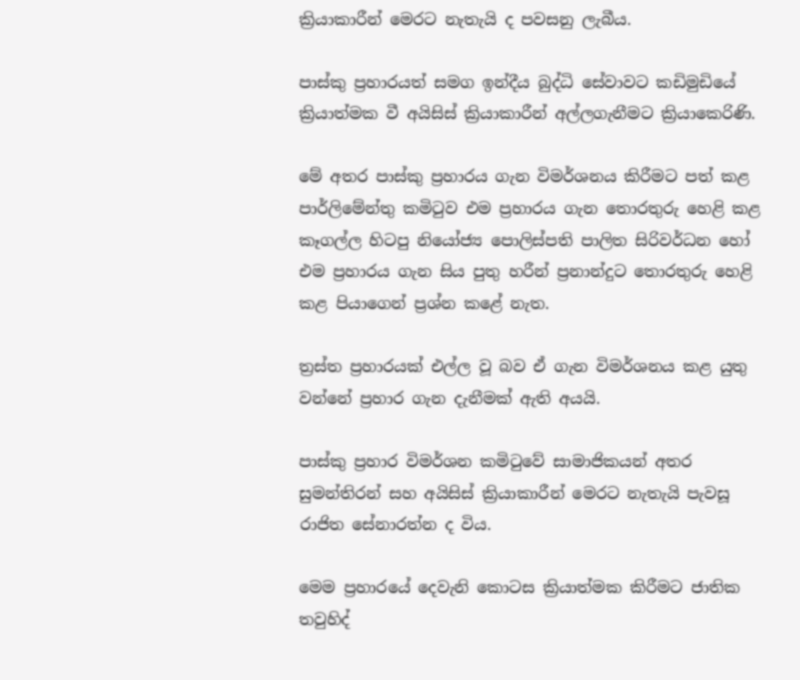ක්‍රියාකාරීන් මෙරට නැතැයි ද පවසනු ලැබීය.

පාස්කු ප්‍රහාරයත් සමග ඉන්දීය බුද්ධි සේවාවට කඩිමුඩියේ ක්‍රියාත්මක වී අයිසිස් ක්‍රියාකාරීන් අල්ලගැනීමට ක්‍රියාකෙරිණි.

මේ අතර පාස්කු ප්‍රහාරය ගැන විමර්ශනය කිරීමට පත් කළ පාර්ලිමේන්තු කමිටුව එම ප්‍රහාරය ගැන තොරතුරු හෙළි කළ කෑගල්ල හිටපු නියෝජ්‍ය පොලිස්පති පාලිත සිරිවර්ධන හෝ එම ප්‍රහාරය ගැන සිය පුතු හරීන් ප්‍රනාන්දුට තොරතුරු හෙළි කළ පියාගෙන් ප්‍රශ්න කළේ නැත.

ත්‍රස්ත ප්‍රහාරයක් එල්ල වූ බව ඒ ගැන විමර්ශනය කළ යුතු වන්නේ ප්‍රහාර ගැන දැනීමක් ඇති අයයි.

පාස්කු ප්‍රහාර විමර්ශන කමිටුවේ සාමාජිකයන් අතර සුමන්තිරන් සහ අයිසිස් ක්‍රියාකාරීන් මෙරට නැතැයි පැවසූ රාජිත සේනාරත්න ද විය.

මෙම ප්‍රහාරයේ දෙවැනි කොටස ක්‍රියාත්මක කිරීමට ජාතික තවුහිද්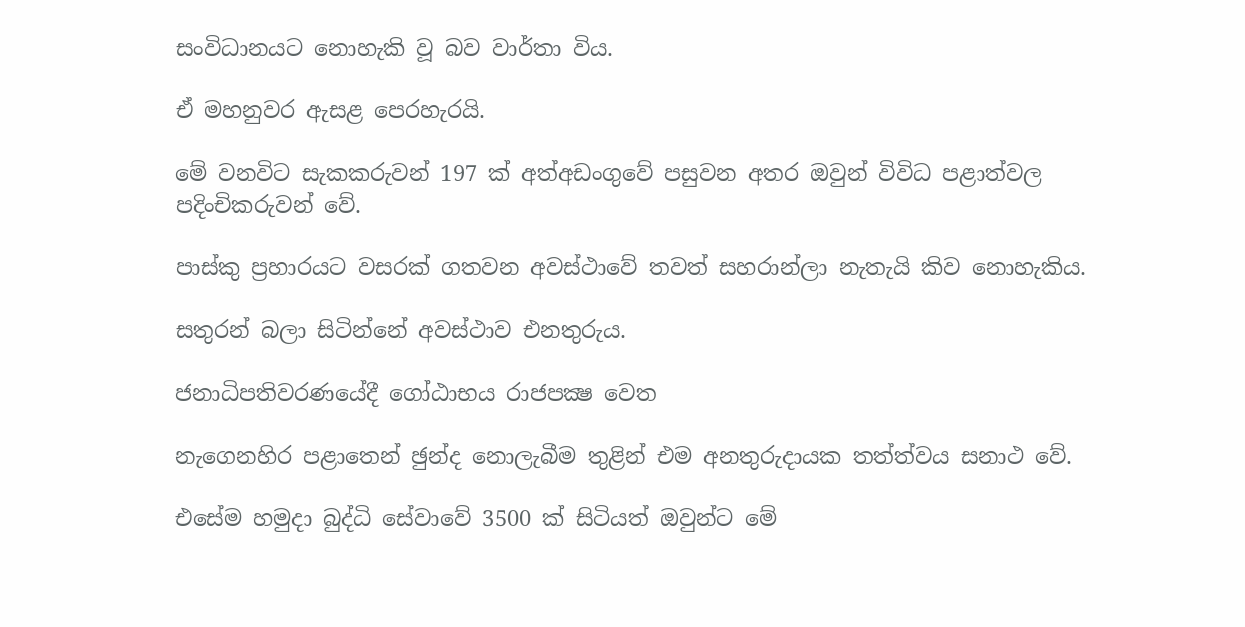සංවිධානයට නොහැකි වූ බව වාර්තා විය.

ඒ මහනුවර ඇසළ පෙරහැරයි.

මේ වනවිට සැකකරුවන් 197 ක් අත්අඩංගුවේ පසුවන අතර ඔවුන් විවිධ පළාත්වල පදිංචිකරුවන් වේ.

පාස්කු ප්‍රහාරයට වසරක් ගතවන අවස්ථාවේ තවත් සහරාන්ලා නැතැයි කිව නොහැකිය.

සතුරන් බලා සිටින්නේ අවස්ථාව එනතුරුය.

ජනාධිපතිවරණයේදී ගෝඨාභය රාජපක්‍ෂ වෙත

නැගෙනහිර පළාතෙන් ඡුන්ද නොලැබීම තුළින් එම අනතුරුදායක තත්ත්වය සනාථ වේ.

එසේම හමුදා බුද්ධි සේවාවේ 3500 ක් සිටියත් ඔවුන්ට මේ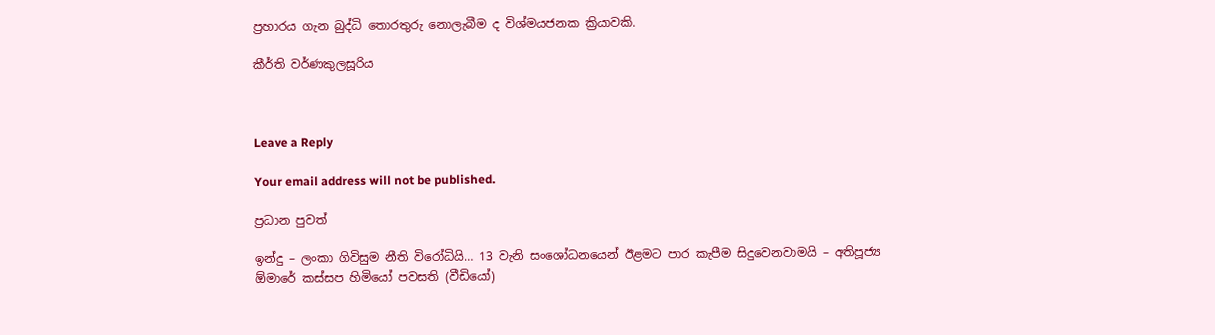ප්‍රහාරය ගැන බුද්ධි තොරතුරු නොලැබීම ද විශ්මයජනක ක්‍රියාවකි.

කීර්ති වර්ණකුලසූරිය



Leave a Reply

Your email address will not be published.

ප්‍රධාන පුවත්

ඉන්දු – ලංකා ගිවිසුම නීති විරෝධියි… 13 වැනි සංශෝධනයෙන් ඊළමට පාර කැපීම සිදුවෙනවාමයි – අතිපූජ්‍ය ඕමාරේ කස්සප හිමියෝ පවසති (වීඩියෝ)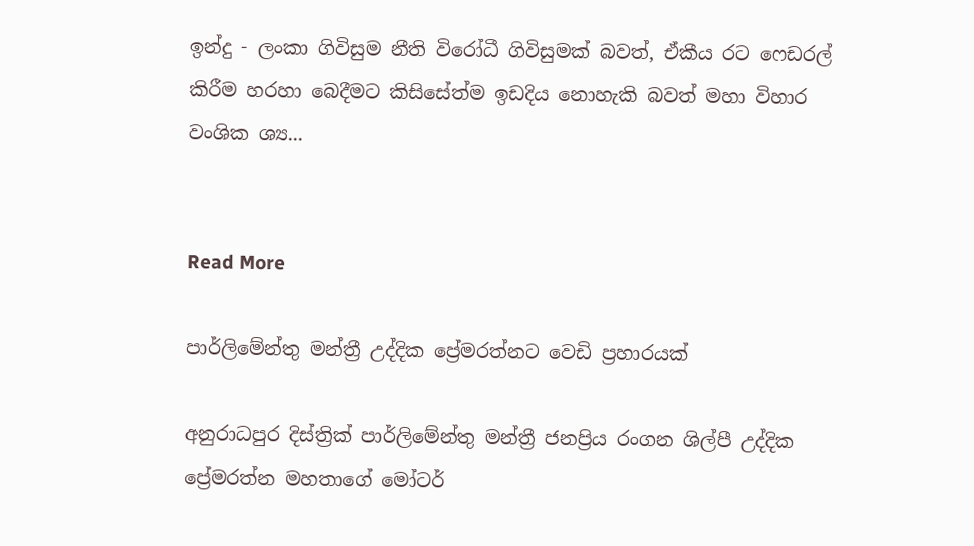ඉන්දු - ලංකා ගිවිසුම නීති විරෝධී ගිවිසුමක් බවත්, ඒකීය රට ෆෙඩරල් කිරීම හරහා බෙදීමට කිසිසේත්ම ඉඩදිය නොහැකි බවත් මහා විහාර වංශික ශ්‍ය...


Read More

පාර්ලිමේන්තු මන්ත්‍රී උද්දික ප්‍රේමරත්නට වෙඩි ප්‍රහාරයක්

අනුරාධපුර දිස්ත්‍රික් පාර්ලිමේන්තු මන්ත්‍රී ජනප්‍රිය රංගන ශිල්පී උද්දික ප්‍රේමරත්න මහතාගේ මෝටර්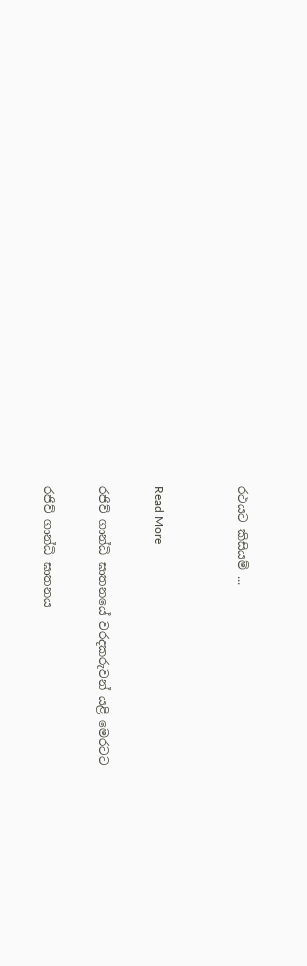රථයට කිසියම් ...


Read More

රජිව් ගාන්ධි ඝාතනයේ වරදකරුවන් යළි මෙරටට

රජිව් ගාන්ධි ඝාතනය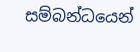සම්බන්ධයෙන්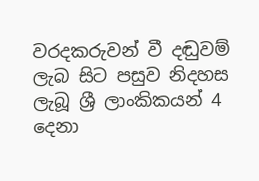වරදකරුවන් වී දඬුවම් ලැබ සිට පසුව නිදහස ලැබූ ශ්‍රී ලාංකිකයන් 4 දෙනා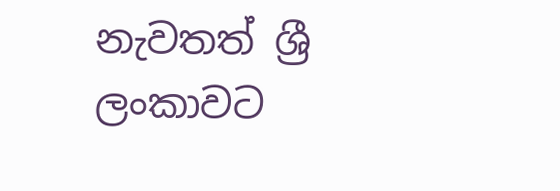නැවතත් ශ්‍රී ලංකාවට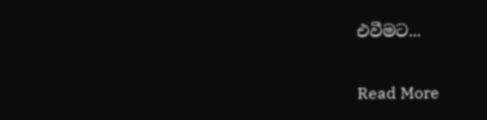එවීමට...


Read More